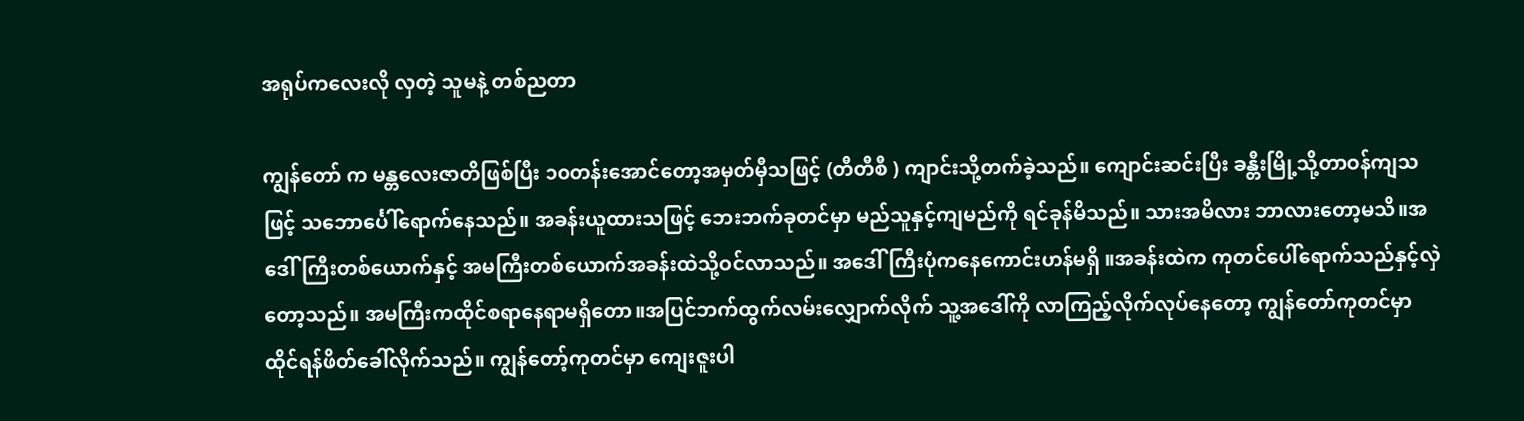အရုပ်ကလေးလို လှတဲ့ သူမနဲ့ တစ်ညတာ

ကျွန်တော် က မန္တလေးဇာတိဖြစ်ပြီး ၁၀တန်းအောင်တော့အမှတ်မှီသဖြင့် (တီတီစီ ) ကျာင်းသို့တက်ခဲ့သည်။ ကျောင်းဆင်းပြီး ခန္တီးမြို့သို့တာဝန်ကျသဖြင့် သဘောင်္ပေါ်ရောက်နေသည်။ အခန်းယူထားသဖြင့် ဘေးဘက်ခုတင်မှာ မည်သူနှင့်ကျမည်ကို ရင်ခုန်မိသည်။ သားအမိလား ဘာလားတော့မသိ။အဒေါ်ကြီးတစ်ယောက်နှင့် အမကြီးတစ်ယောက်အခန်းထဲသို့ဝင်လာသည်။ အဒေါ်ကြီးပုံကနေကောင်းဟန်မရှိ ။အခန်းထဲက ကုတင်ပေါ်ရောက်သည်နှင့်လှဲတော့သည်။ အမကြီးကထိုင်စရာနေရာမရှိတော။အပြင်ဘက်ထွက်လမ်းလျှောက်လိုက် သူ့အဒေါ်ကို လာကြည့်လိုက်လုပ်နေတော့ ကျွန်တော်ကုတင်မှာ ထိုင်ရန်ဖိတ်ခေါ်လိုက်သည်။ ကျွန်တော့်ကုတင်မှာ ကျေးဇူးပါ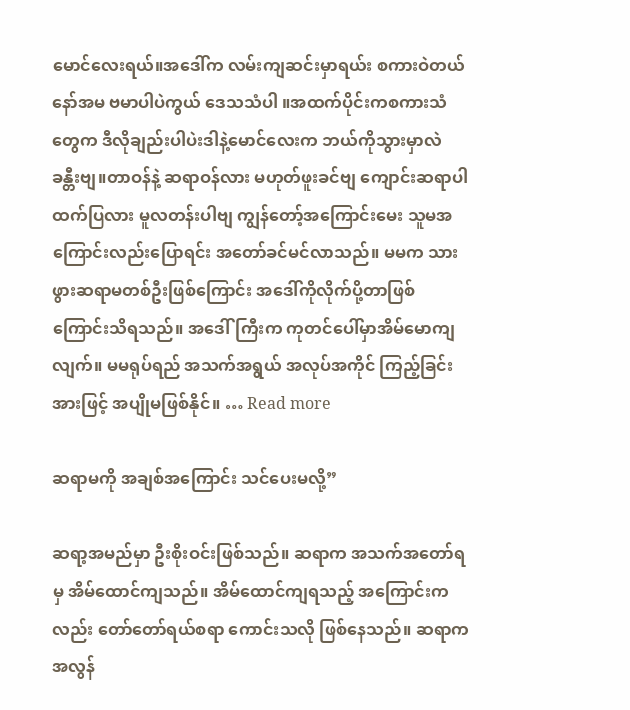မောင်လေးရယ်။အဒေါ်က လမ်းကျဆင်းမှာရယ်း စကားဝဲတယ်နော်အမ ဗမာပါပဲကွယ် ဒေသသံပါ ။အထက်ပိုင်းကစကားသံတွေက ဒီလိုချည်းပါပဲးဒါနဲ့မောင်လေးက ဘယ်ကိုသွားမှာလဲ ခန္တီးဗျ။တာဝန်နဲ့ ဆရာဝန်လား မဟုတ်ဖူးခင်ဗျ ကျောင်းဆရာပါ ထက်ပြလား မူလတန်းပါဗျ ကျွန်တော့်အကြောင်းမေး သူမအကြောင်းလည်းပြောရင်း အတော်ခင်မင်လာသည်။ မမက သားဖွားဆရာမတစ်ဦးဖြစ်ကြောင်း အဒေါ်ကိုလိုက်ပို့တာဖြစ်ကြောင်းသိရသည်။ အဒေါ်ကြီးက ကုတင်ပေါ်မှာအိမ်မောကျလျက်။ မမရုပ်ရည် အသက်အရွယ် အလုပ်အကိုင် ကြည့်ခြင်းအားဖြင့် အပျိုမဖြစ်နိုင်။ … Read more

ဆရာမကို အချစ်အကြောင်း သင်ပေးမလို့”

ဆရာ့အမည်မှာ ဦးစိုးဝင်းဖြစ်သည်။ ဆရာက အသက်အတော်ရမှ အိမ်ထောင်ကျသည်။ အိမ်ထောင်ကျရသည့် အကြောင်းကလည်း တော်တော်ရယ်စရာ ကောင်းသလို ဖြစ်နေသည်။ ဆရာက အလွန်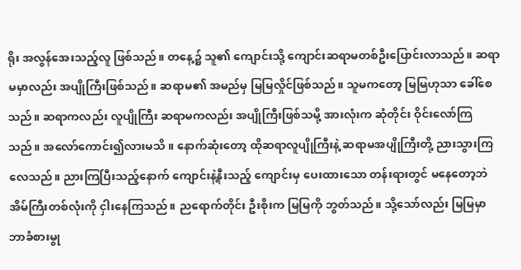ရိုး အလွန်အေးသည့်လူ ဖြစ်သည်။ တနေ့၌ သူ၏ ကျောင်းသို့ ကျောင်းဆရာမတစ်ဦးပြောင်းလာသည်။ ဆရာမမှာလည်း အပျိုကြီးဖြစ်သည်။ ဆရာမ၏ အမည်မှ မြမြလှိုင်ဖြစ်သည်။ သူမကတော့ မြမြဟုသာ ခေါ်စေသည်။ ဆရာကလည်း လူပျိုကြီး ဆရာမကလည်း အပျိုကြီးဖြစ်သမို့ အားလုံးက ဆုံတိုင်း ဝိုင်းလော်ကြသည်။ အလော်ကောင်း၍လားမသိ။ နောက်ဆုံးတော့ ထိုဆရာလူပျိုကြီးနဲ့ ဆရာမအပျိုကြီးတို့ ညားသွားကြလေသည်။ ညားကြပြီးသည့်နောက် ကျောင်းနဲ့နီးသည့် ကျောင်းမှ ပေးထားသော တန်းရားတွင် မနေတော့ဘဲ အိမ်ကြီးတစ်လုံးကို ငှါးနေကြသည်။ ညရောက်တိုင်း ဦးစိုးက မြမြကို ဘွတ်သည်။ သို့သော်လည်း မြမြမှာ ဘာခံစားမွု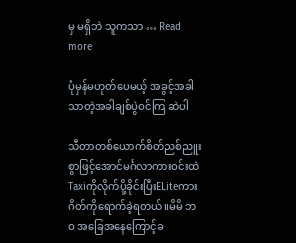မှ မရှိဘဲ သူကသာ … Read more

ပုံမှန်မဟုတ်ပေမယ့် အခွင့်အခါသာတဲ့အခါချစ်ပွဲဝင်ကြ ဆဲပါ

သီတာတစ်ယောက်စိတ်ညစ်ညူး စွာဖြင့်အောင်မင်္ဂလာကားဝင်းထဲ Taxiကိုလိုက်ပို့ခိုင်းပြီးELiteကားဂိတ်ကိုရောက်ခဲ့ရတယ်။မိမိ ဘဝ အခြေအနေကြောင့်ခ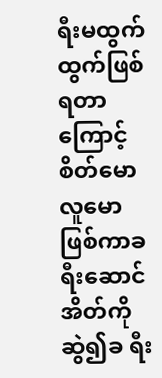ရီးမထွက်ထွက်ဖြစ်ရတာကြောင့်စိတ်မောလူမောဖြစ်ကာခရီးဆောင်အိတ်ကိုဆွဲ၍ခ ရီး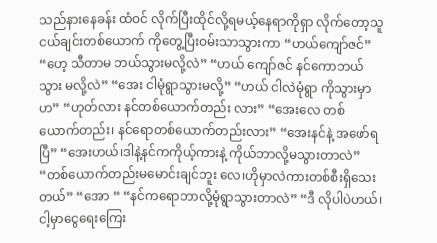သည်နားနေခန်း ထံဝင် လိုက်ပြီးထိုင်လို့ရမယ့်နေရာကိုရှာ လိုက်တော့သူငယ်ချင်းတစ်ယောက် ကိုတွေ့ပြီးဝမ်းသာသွားကာ “ဟယ်ကျော်ဇင်” “ဟေ့ သီတာမ ဘယ်သွားမလို့လဲ” “ဟယ် ကျော်ဇင် နင်ကောဘယ်သွား မလို့လဲ” “အေး ငါမုံရွာသွားမလို့” “ဟယ် ငါလဲမုံရွာ ကိုသွားမှာဟ” “ဟုတ်လား နင်တစ်ယောက်တည်း လား” “အေးလေ တစ်ယောက်တည်း၊ နင်ရောတစ်ယောက်တည်းလား” “အေးနင်နဲ့ အဖော်ရပြီ” “အေးဟယ်၊ဒါနဲ့နင်ကကိုယ့်ကားနဲ့ ကိုယ်ဘာလို့မသွားတာလဲ” “တစ်ယောက်တည်းမမောင်းချင်ဘူး လေ၊ဟိုမှာလဲကားတစ်စီးရှိသေး တယ်” “အော “ “နင်ကရောဘာလို့မုံရွာသွားတာလဲ” “ဒီ လိုပါပဲဟယ်၊ငါ့မှာငွေရေးကြေး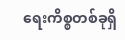ရေးကိစ္စတစ်ခုရှိ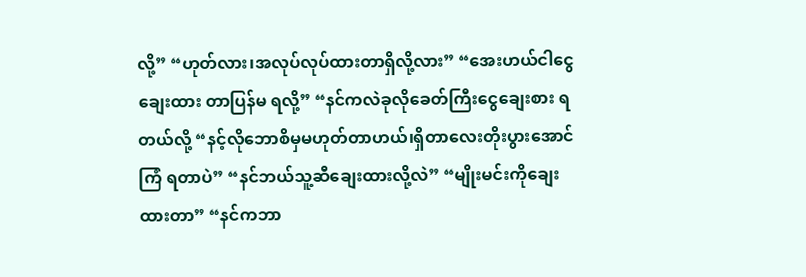လို့” “ဟုတ်လား၊အလုပ်လုပ်ထားတာရှိလို့လား” “အေးဟယ်ငါငွေချေးထား တာပြန်မ ရလို့” “နင်ကလဲခုလိုခေတ်ကြီးငွေချေးစား ရတယ်လို့ “နင့်လိုဘောစိမှမဟုတ်တာဟယ်၊ရှိတာလေးတိုးပွားအောင်ကြံ ရတာပဲ” “နင်ဘယ်သူ့ဆီချေးထားလို့လဲ” “မျိုးမင်းကိုချေးထားတာ” “နင်ကဘာ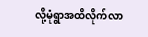လို့မုံရွာအထိလိုက်လာ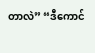တာလဲ” “ဒီကောင်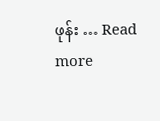ဖုန်း … Read more